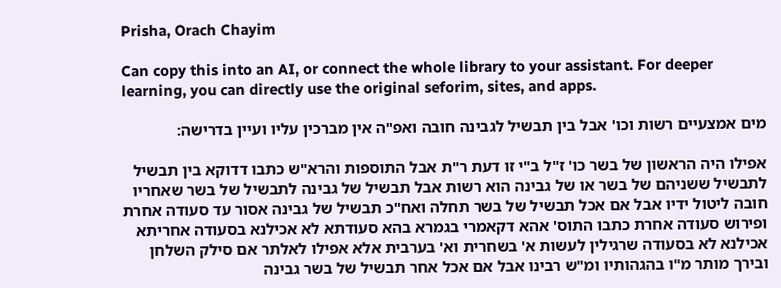Prisha, Orach Chayim

Can copy this into an AI, or connect the whole library to your assistant. For deeper learning, you can directly use the original seforim, sites, and apps.

מים אמצעיים רשות וכו' אבל בין תבשיל לגבינה חובה ואפ"ה אין מברכין עליו ועיין בדרישה:

אפילו היה הראשון של בשר כו' ז"ל ב"י זו דעת ר"ת אבל התוספות והרא"ש כתבו דדוקא בין תבשיל לתבשיל ששניהם של בשר או של גבינה הוא רשות אבל תבשיל של גבינה לתבשיל של בשר שאחריו חובה ליטול ידיו אבל אם אכל תבשיל של בשר תחלה ואח"כ תבשיל של גבינה אסור עד סעודה אחרת ופירוש סעודה אחרת כתבו התוס' אהא דקאמרי בגמרא בהא סעודתא לא אכילנא בסעודה אחריתא אכילנא לא בסעודה שרגילין לעשות א' בשחרית וא' בערבית אלא אפילו לאלתר אם סילק השלחן ובירך מותר מ"ו בהגהותיו ומ"ש רבינו אבל אם אכל אחר תבשיל של בשר גבינה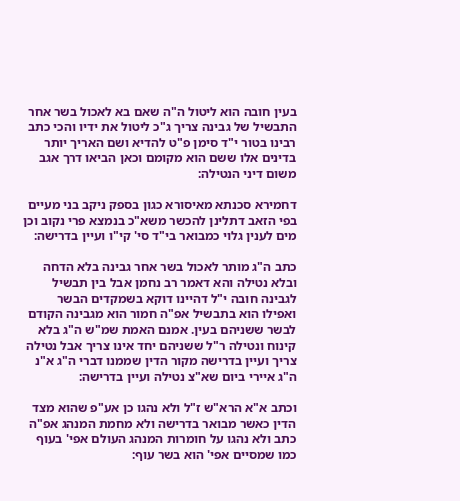בעין חובה הוא ליטול ה"ה שאם בא לאכול בשר אחר התבשיל של גבינה צריך ג"כ ליטול את ידיו והכי כתב רבינו בטור י"ד סימן פ"ט להדיא ושם האריך יותר בדינים אלו ששם הוא מקומם וכאן הביאו דרך אגב משום דיני הנטילה:

דחמירא סכנתא מאיסורא כגון בספק ניקב בני מעיים בפי הזאב דתלינן להכשר משא"כ בנמצא פרי נקוב וכן מים לענין גלוי כמבואר בי"ד סי' קי"ו ועיין בדרישה:

כתב ה"ג מותר לאכול בשר אחר גבינה בלא הדחה ובלא נטילה והא דאמר רב נחמן אבל בין תבשיל לגבינה חובה י"ל דהיינו דוקא בשמקדים הבשר ואפילו הוא בתבשיל אפ"ה חמור הוא מגבינה הקודם לבשר ששניהם בעין. אמנם האמת שמ"ש ה"ג בלא קינוח ונטילה ר"ל ששניהם יחד אינו צריך אבל נטילה צריך ועיין בדרישה מקור הדין שממנו דברי ה"ג א"נ ה"ג איירי ביום שא"צ נטילה ועיין בדרישה:

וכתב א"א הרא"ש ז"ל ולא נהגו כן אע"פ שהוא מצד הדין כאשר מבואר בדרישה ולא מחמת המנהג אפ"ה כתב ולא נהגו על חומרות המנהג העולם אפי' בעוף כמו שמסיים אפי' הוא בשר עוף: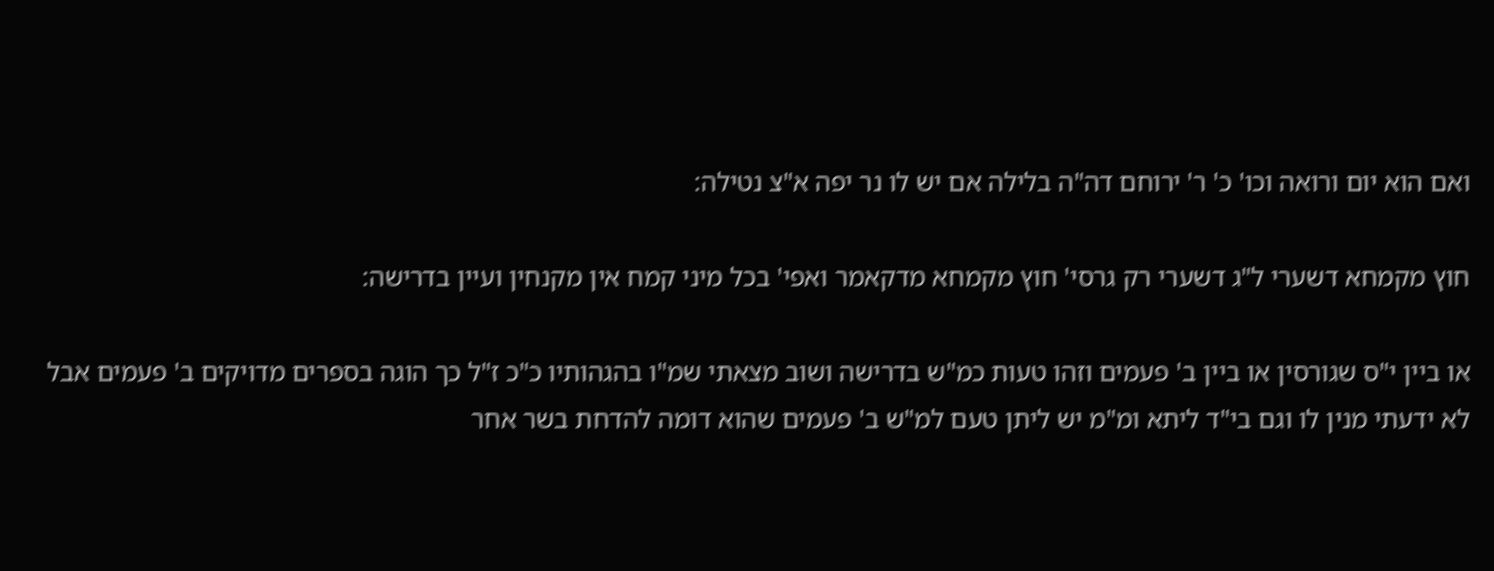ואם הוא יום ורואה וכו' כ' ר' ירוחם דה"ה בלילה אם יש לו נר יפה א"צ נטילה:

חוץ מקמחא דשערי ל"ג דשערי רק גרסי' חוץ מקמחא מדקאמר ואפי' בכל מיני קמח אין מקנחין ועיין בדרישה:

או ביין י"ס שגורסין או ביין ב' פעמים וזהו טעות כמ"ש בדרישה ושוב מצאתי שמ"ו בהגהותיו כ"כ ז"ל כך הוגה בספרים מדויקים ב' פעמים אבל לא ידעתי מנין לו וגם בי"ד ליתא ומ"מ יש ליתן טעם למ"ש ב' פעמים שהוא דומה להדחת בשר אחר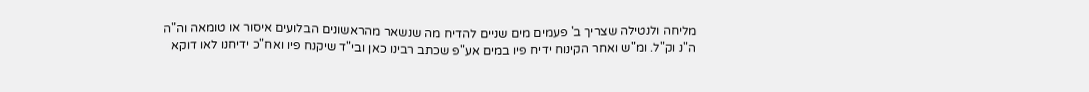מליחה ולנטילה שצריך ב' פעמים מים שניים להדיח מה שנשאר מהראשונים הבלועים איסור או טומאה וה"ה ה"נ וק"ל. ומ"ש ואחר הקינוח ידיח פיו במים אע"פ שכתב רבינו כאן ובי"ד שיקנח פיו ואח"כ ידיחנו לאו דוקא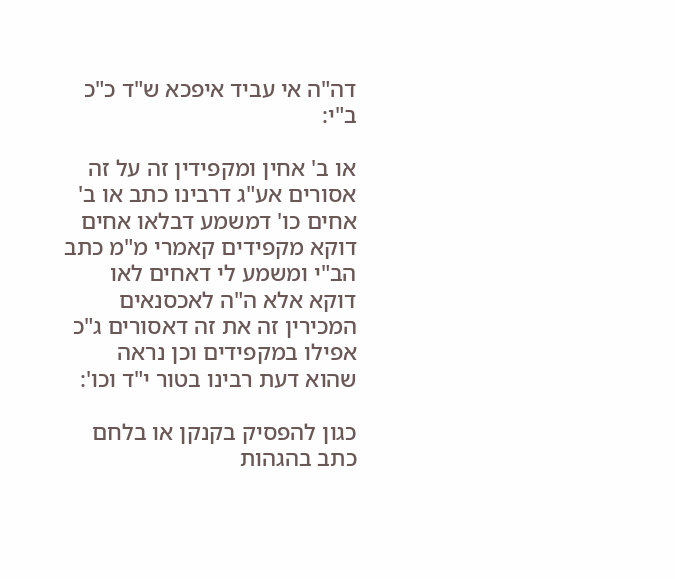דה"ה אי עביד איפכא ש"ד כ"כ ב"י:

או ב' אחין ומקפידין זה על זה אסורים אע"ג דרבינו כתב או ב' אחים כו' דמשמע דבלאו אחים דוקא מקפידים קאמרי מ"מ כתב הב"י ומשמע לי דאחים לאו דוקא אלא ה"ה לאכסנאים המכירין זה את זה דאסורים ג"כ אפילו במקפידים וכן נראה שהוא דעת רבינו בטור י"ד וכו':

כגון להפסיק בקנקן או בלחם כתב בהגהות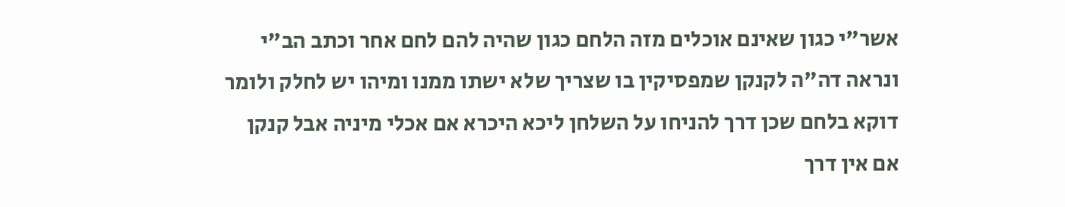אשר"י כגון שאינם אוכלים מזה הלחם כגון שהיה להם לחם אחר וכתב הב"י ונראה דה"ה לקנקן שמפסיקין בו שצריך שלא ישתו ממנו ומיהו יש לחלק ולומר דוקא בלחם שכן דרך להניחו על השלחן ליכא היכרא אם אכלי מיניה אבל קנקן אם אין דרך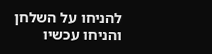להניחו על השלחן והניחו עכשיו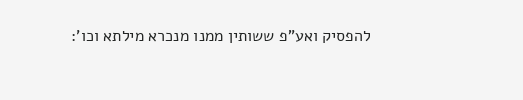להפסיק ואע"פ ששותין ממנו מנכרא מילתא וכו':